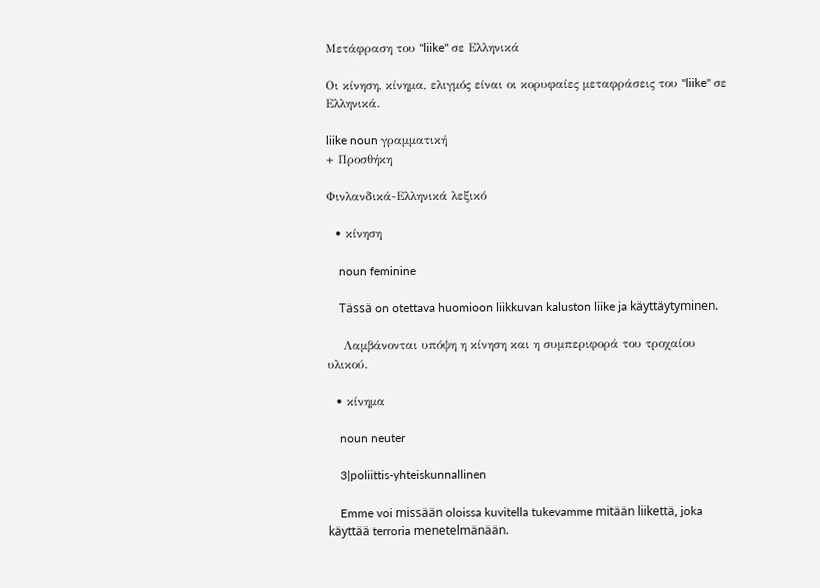Μετάφραση του "liike" σε Ελληνικά

Οι κίνηση, κίνημα, ελιγμός είναι οι κορυφαίες μεταφράσεις του "liike" σε Ελληνικά.

liike noun γραμματική
+ Προσθήκη

Φινλανδικά-Ελληνικά λεξικό

  • κίνηση

    noun feminine

    Tässä on otettava huomioon liikkuvan kaluston liike ja käyttäytyminen.

    Λαμβάνονται υπόψη η κίνηση και η συμπεριφορά του τροχαίου υλικού.

  • κίνημα

    noun neuter

    3|poliittis-yhteiskunnallinen

    Emme voi missään oloissa kuvitella tukevamme mitään liikettä, joka käyttää terroria menetelmänään.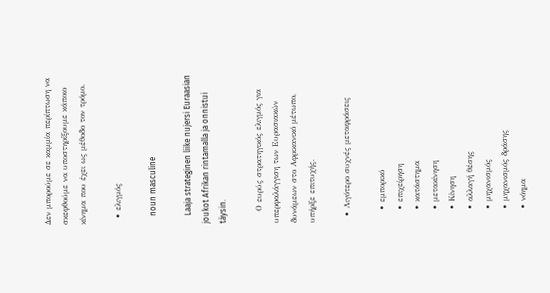Δεν μπορούμε σε καμμία περίπτωση να σκεφθούμε να υποστηρίξουμε κάποιο κίνημα που έχει ως μέθοδο τον τρόμο.

  • ελιγμός

    noun masculine

    Laaja strateginen liike nujersi Euraasian joukot Afrikan rintamalla ja onnistui täysin.

    Ο ευρύς στρατηγικός ελιγμός για υπερφαλάγγιση των Ευρασιακών δυνάμεων στο Αφρικανικό μέτωπο, υπήρξε επιτυχής.

  • Λιγότερο συχνές μεταφράσεις

    • εμπορικό
    • επιχείρηση
    • κατάστημα
    • μετακίνηση
    • Κίνηση
    • αλλαγή θέσης
    • μηχανισμός
    • μηχανισμός δράσης
    • νόημα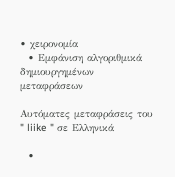• χειρονομία
  • Εμφάνιση αλγοριθμικά δημιουργημένων μεταφράσεων

Αυτόματες μεταφράσεις του " liike " σε Ελληνικά

  •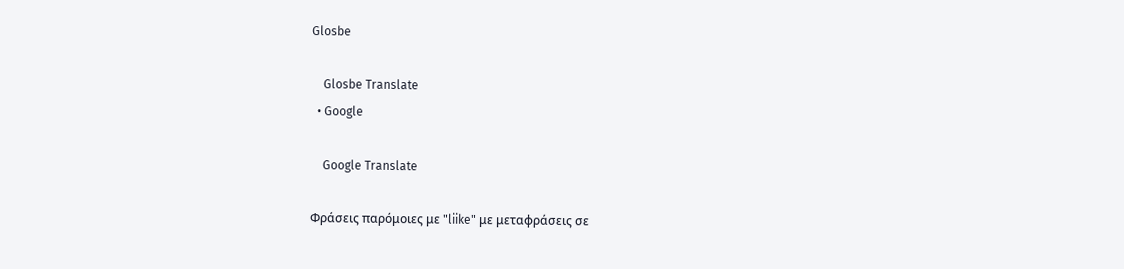Glosbe

    Glosbe Translate
  • Google

    Google Translate

Φράσεις παρόμοιες με "liike" με μεταφράσεις σε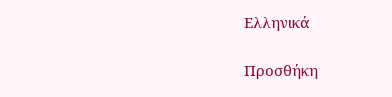Ελληνικά

Προσθήκη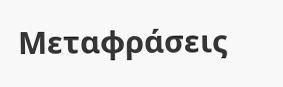Μεταφράσεις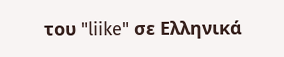του "liike" σε Ελληνικά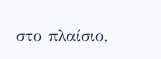στο πλαίσιο,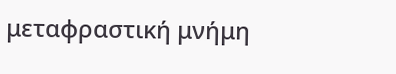μεταφραστική μνήμη